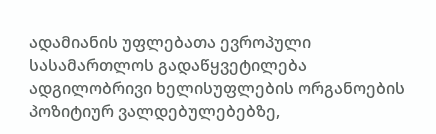ადამიანის უფლებათა ევროპული სასამართლოს გადაწყვეტილება ადგილობრივი ხელისუფლების ორგანოების პოზიტიურ ვალდებულებებზე,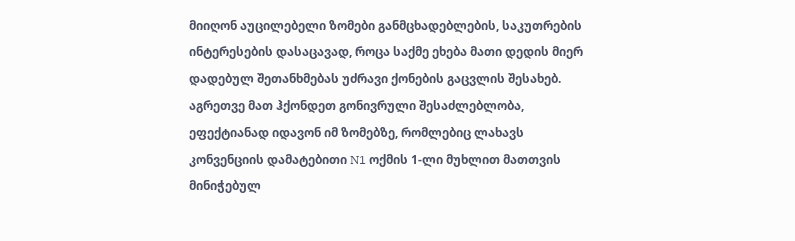მიიღონ აუცილებელი ზომები განმცხადებლების, საკუთრების ინტერესების დასაცავად, როცა საქმე ეხება მათი დედის მიერ დადებულ შეთანხმებას უძრავი ქონების გაცვლის შესახებ. აგრეთვე მათ ჰქონდეთ გონივრული შესაძლებლობა, ეფექტიანად იდავონ იმ ზომებზე, რომლებიც ლახავს კონვენციის დამატებითი N1 ოქმის 1-ლი მუხლით მათთვის მინიჭებულ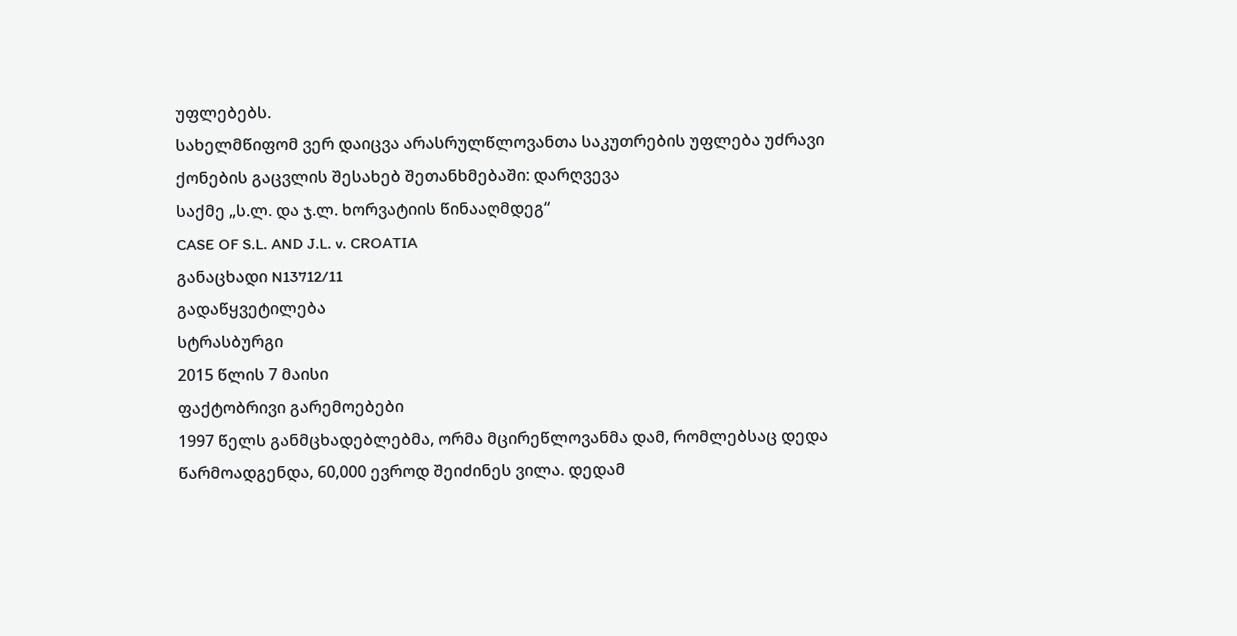უფლებებს.
სახელმწიფომ ვერ დაიცვა არასრულწლოვანთა საკუთრების უფლება უძრავი ქონების გაცვლის შესახებ შეთანხმებაში: დარღვევა
საქმე „ს.ლ. და ჯ.ლ. ხორვატიის წინააღმდეგ“
CASE OF S.L. AND J.L. v. CROATIA
განაცხადი N13712/11
გადაწყვეტილება
სტრასბურგი
2015 წლის 7 მაისი
ფაქტობრივი გარემოებები
1997 წელს განმცხადებლებმა, ორმა მცირეწლოვანმა დამ, რომლებსაც დედა წარმოადგენდა, 60,000 ევროდ შეიძინეს ვილა. დედამ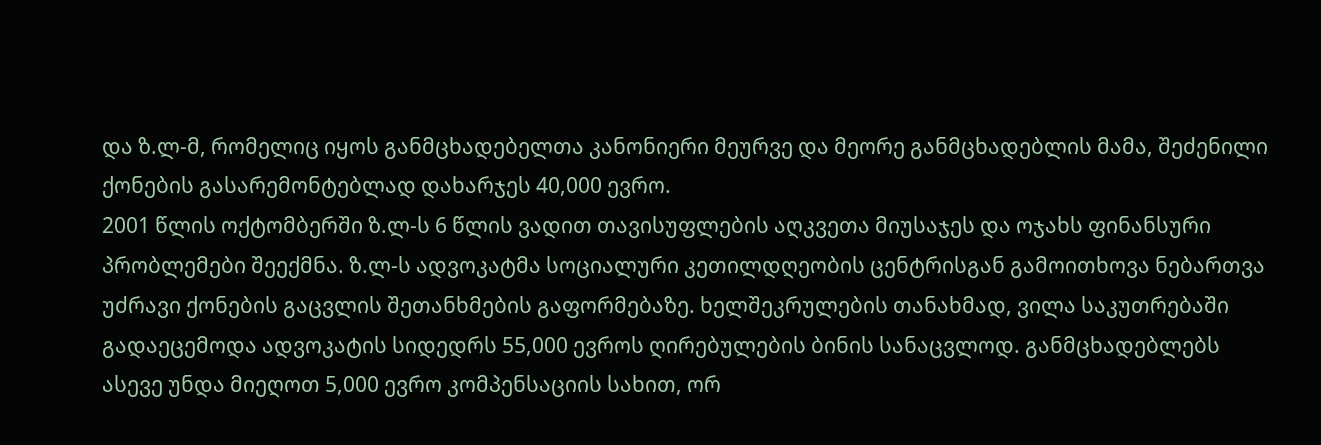და ზ.ლ-მ, რომელიც იყოს განმცხადებელთა კანონიერი მეურვე და მეორე განმცხადებლის მამა, შეძენილი ქონების გასარემონტებლად დახარჯეს 40,000 ევრო.
2001 წლის ოქტომბერში ზ.ლ-ს 6 წლის ვადით თავისუფლების აღკვეთა მიუსაჯეს და ოჯახს ფინანსური პრობლემები შეექმნა. ზ.ლ-ს ადვოკატმა სოციალური კეთილდღეობის ცენტრისგან გამოითხოვა ნებართვა უძრავი ქონების გაცვლის შეთანხმების გაფორმებაზე. ხელშეკრულების თანახმად, ვილა საკუთრებაში გადაეცემოდა ადვოკატის სიდედრს 55,000 ევროს ღირებულების ბინის სანაცვლოდ. განმცხადებლებს ასევე უნდა მიეღოთ 5,000 ევრო კომპენსაციის სახით, ორ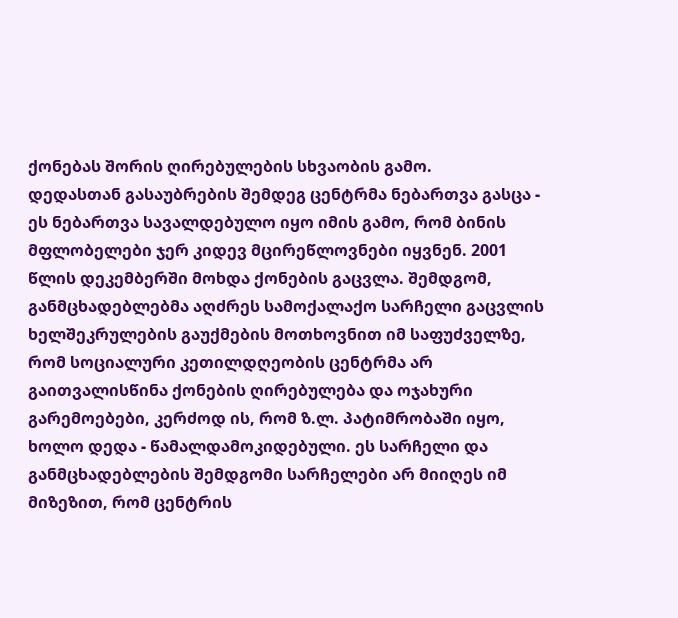ქონებას შორის ღირებულების სხვაობის გამო.
დედასთან გასაუბრების შემდეგ ცენტრმა ნებართვა გასცა - ეს ნებართვა სავალდებულო იყო იმის გამო, რომ ბინის მფლობელები ჯერ კიდევ მცირეწლოვნები იყვნენ. 2001 წლის დეკემბერში მოხდა ქონების გაცვლა. შემდგომ, განმცხადებლებმა აღძრეს სამოქალაქო სარჩელი გაცვლის ხელშეკრულების გაუქმების მოთხოვნით იმ საფუძველზე, რომ სოციალური კეთილდღეობის ცენტრმა არ გაითვალისწინა ქონების ღირებულება და ოჯახური გარემოებები, კერძოდ ის, რომ ზ.ლ. პატიმრობაში იყო, ხოლო დედა - წამალდამოკიდებული. ეს სარჩელი და განმცხადებლების შემდგომი სარჩელები არ მიიღეს იმ მიზეზით, რომ ცენტრის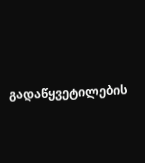გადაწყვეტილების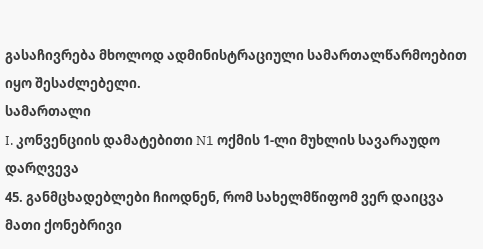გასაჩივრება მხოლოდ ადმინისტრაციული სამართალწარმოებით იყო შესაძლებელი.
სამართალი
I. კონვენციის დამატებითი N1 ოქმის 1-ლი მუხლის სავარაუდო დარღვევა
45. განმცხადებლები ჩიოდნენ, რომ სახელმწიფომ ვერ დაიცვა მათი ქონებრივი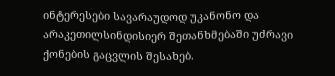ინტერესები სავარაუდოდ უკანონო და არაკეთილსინდისიერ შეთანხმებაში უძრავი ქონების გაცვლის შესახებ.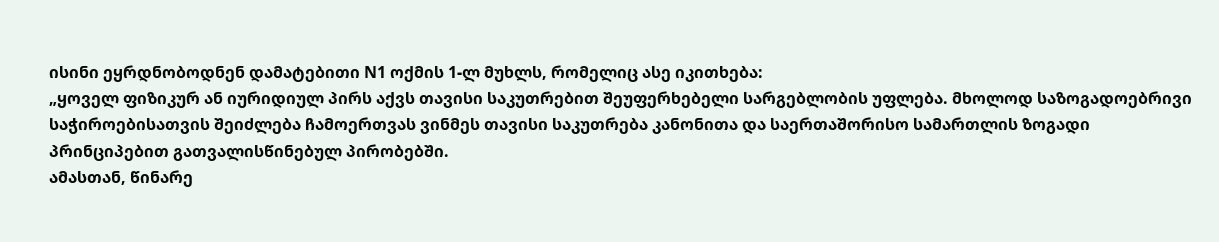ისინი ეყრდნობოდნენ დამატებითი N1 ოქმის 1-ლ მუხლს, რომელიც ასე იკითხება:
„ყოველ ფიზიკურ ან იურიდიულ პირს აქვს თავისი საკუთრებით შეუფერხებელი სარგებლობის უფლება. მხოლოდ საზოგადოებრივი საჭიროებისათვის შეიძლება ჩამოერთვას ვინმეს თავისი საკუთრება კანონითა და საერთაშორისო სამართლის ზოგადი პრინციპებით გათვალისწინებულ პირობებში.
ამასთან, წინარე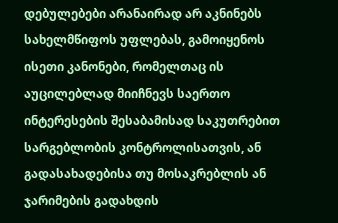დებულებები არანაირად არ აკნინებს სახელმწიფოს უფლებას, გამოიყენოს ისეთი კანონები, რომელთაც ის აუცილებლად მიიჩნევს საერთო ინტერესების შესაბამისად საკუთრებით სარგებლობის კონტროლისათვის, ან გადასახადებისა თუ მოსაკრებლის ან ჯარიმების გადახდის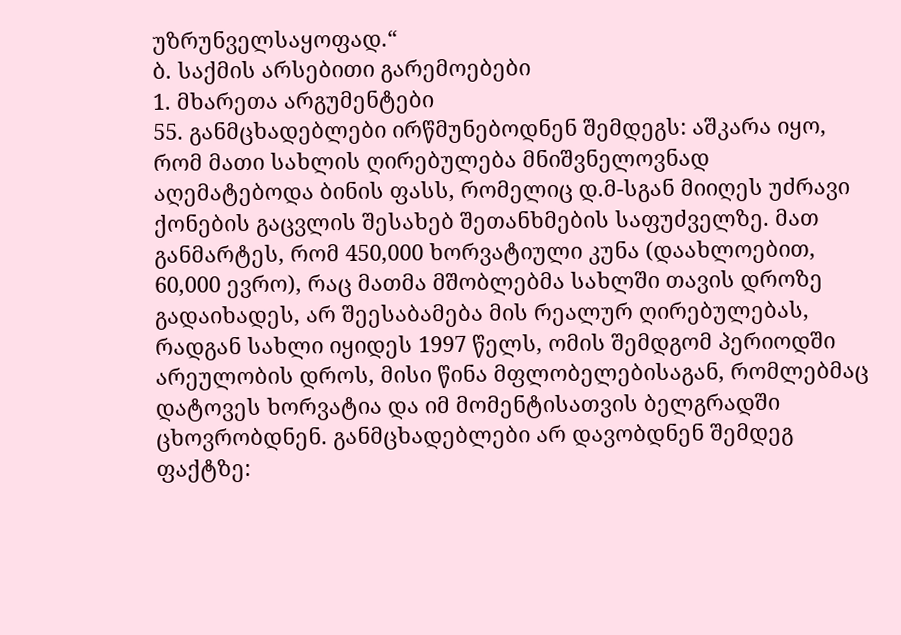უზრუნველსაყოფად.“
ბ. საქმის არსებითი გარემოებები
1. მხარეთა არგუმენტები
55. განმცხადებლები ირწმუნებოდნენ შემდეგს: აშკარა იყო, რომ მათი სახლის ღირებულება მნიშვნელოვნად აღემატებოდა ბინის ფასს, რომელიც დ.მ-სგან მიიღეს უძრავი ქონების გაცვლის შესახებ შეთანხმების საფუძველზე. მათ განმარტეს, რომ 450,000 ხორვატიული კუნა (დაახლოებით, 60,000 ევრო), რაც მათმა მშობლებმა სახლში თავის დროზე გადაიხადეს, არ შეესაბამება მის რეალურ ღირებულებას, რადგან სახლი იყიდეს 1997 წელს, ომის შემდგომ პერიოდში არეულობის დროს, მისი წინა მფლობელებისაგან, რომლებმაც დატოვეს ხორვატია და იმ მომენტისათვის ბელგრადში ცხოვრობდნენ. განმცხადებლები არ დავობდნენ შემდეგ ფაქტზე: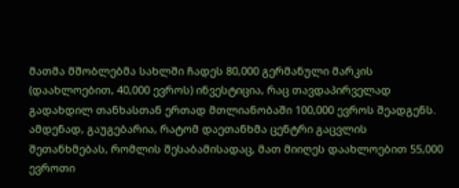მათმა მშობლებმა სახლში ჩადეს 80,000 გერმანული მარკის (დაახლოებით, 40,000 ევროს) ინვესტიცია, რაც თავდაპირველად გადახდილ თანხასთან ერთად მთლიანობაში 100,000 ევროს შეადგენს. ამდენად, გაუგებარია, რატომ დაეთანხმა ცენტრი გაცვლის შეთანხმებას, რომლის შესაბამისადაც, მათ მიიღეს დაახლოებით 55,000 ევროთი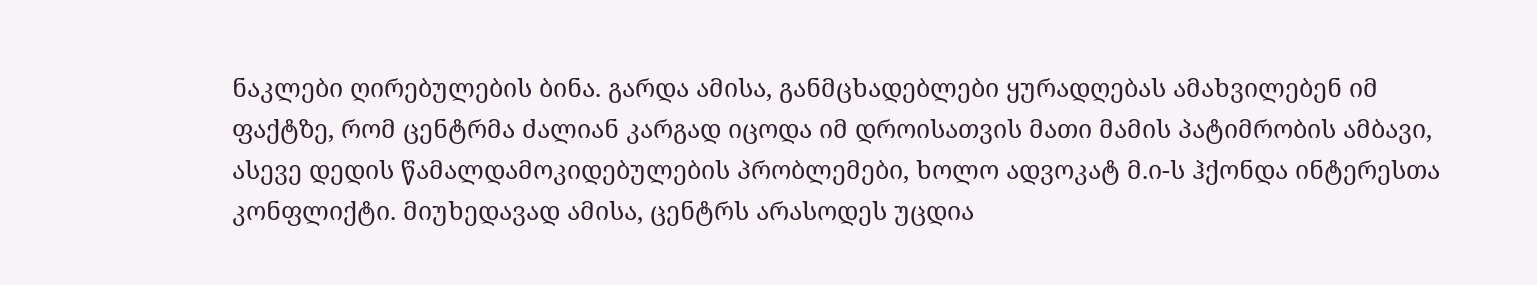ნაკლები ღირებულების ბინა. გარდა ამისა, განმცხადებლები ყურადღებას ამახვილებენ იმ ფაქტზე, რომ ცენტრმა ძალიან კარგად იცოდა იმ დროისათვის მათი მამის პატიმრობის ამბავი, ასევე დედის წამალდამოკიდებულების პრობლემები, ხოლო ადვოკატ მ.ი-ს ჰქონდა ინტერესთა კონფლიქტი. მიუხედავად ამისა, ცენტრს არასოდეს უცდია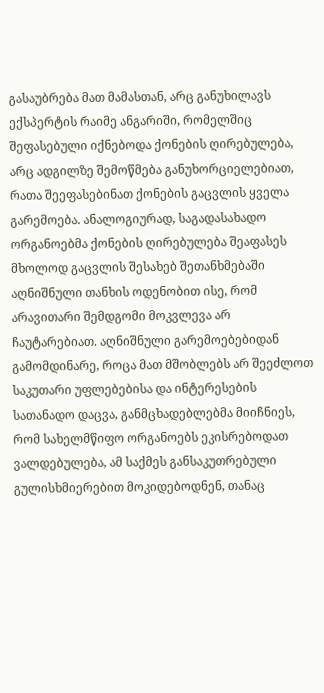გასაუბრება მათ მამასთან, არც განუხილავს ექსპერტის რაიმე ანგარიში, რომელშიც შეფასებული იქნებოდა ქონების ღირებულება, არც ადგილზე შემოწმება განუხორციელებიათ, რათა შეეფასებინათ ქონების გაცვლის ყველა გარემოება. ანალოგიურად, საგადასახადო ორგანოებმა ქონების ღირებულება შეაფასეს მხოლოდ გაცვლის შესახებ შეთანხმებაში აღნიშნული თანხის ოდენობით ისე, რომ არავითარი შემდგომი მოკვლევა არ ჩაუტარებიათ. აღნიშნული გარემოებებიდან გამომდინარე, როცა მათ მშობლებს არ შეეძლოთ საკუთარი უფლებებისა და ინტერესების სათანადო დაცვა, განმცხადებლებმა მიიჩნიეს, რომ სახელმწიფო ორგანოებს ეკისრებოდათ ვალდებულება, ამ საქმეს განსაკუთრებული გულისხმიერებით მოკიდებოდნენ, თანაც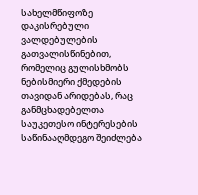სახელმწიფოზე დაკისრებული ვალდებულების გათვალისწინებით, რომელიც გულისხმობს ნებისმიერი ქმედების თავიდან არიდებას, რაც განმცხადებელთა საუკეთესო ინტერესების საწინააღმდეგო შეიძლება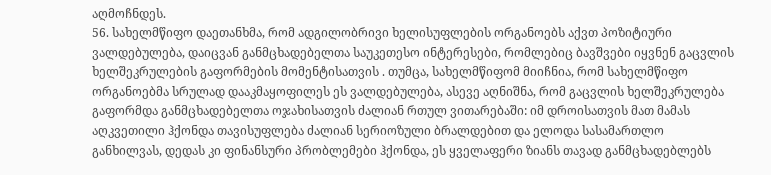აღმოჩნდეს.
56. სახელმწიფო დაეთანხმა, რომ ადგილობრივი ხელისუფლების ორგანოებს აქვთ პოზიტიური ვალდებულება, დაიცვან განმცხადებელთა საუკეთესო ინტერესები, რომლებიც ბავშვები იყვნენ გაცვლის ხელშეკრულების გაფორმების მომენტისათვის . თუმცა, სახელმწიფომ მიიჩნია, რომ სახელმწიფო ორგანოებმა სრულად დააკმაყოფილეს ეს ვალდებულება, ასევე აღნიშნა, რომ გაცვლის ხელშეკრულება გაფორმდა განმცხადებელთა ოჯახისათვის ძალიან რთულ ვითარებაში: იმ დროისათვის მათ მამას აღკვეთილი ჰქონდა თავისუფლება ძალიან სერიოზული ბრალდებით და ელოდა სასამართლო განხილვას, დედას კი ფინანსური პრობლემები ჰქონდა, ეს ყველაფერი ზიანს თავად განმცხადებლებს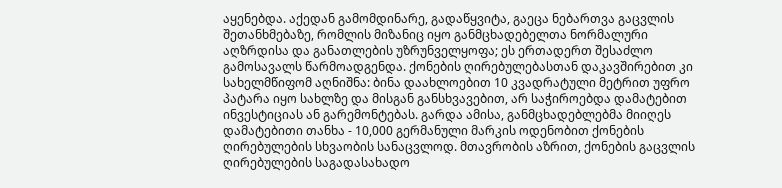აყენებდა. აქედან გამომდინარე, გადაწყვიტა, გაეცა ნებართვა გაცვლის შეთანხმებაზე, რომლის მიზანიც იყო განმცხადებელთა ნორმალური აღზრდისა და განათლების უზრუნველყოფა; ეს ერთადერთ შესაძლო გამოსავალს წარმოადგენდა. ქონების ღირებულებასთან დაკავშირებით კი სახელმწიფომ აღნიშნა: ბინა დაახლოებით 10 კვადრატული მეტრით უფრო პატარა იყო სახლზე და მისგან განსხვავებით, არ საჭიროებდა დამატებით ინვესტიციას ან გარემონტებას. გარდა ამისა, განმცხადებლებმა მიიღეს დამატებითი თანხა - 10,000 გერმანული მარკის ოდენობით ქონების ღირებულების სხვაობის სანაცვლოდ. მთავრობის აზრით, ქონების გაცვლის ღირებულების საგადასახადო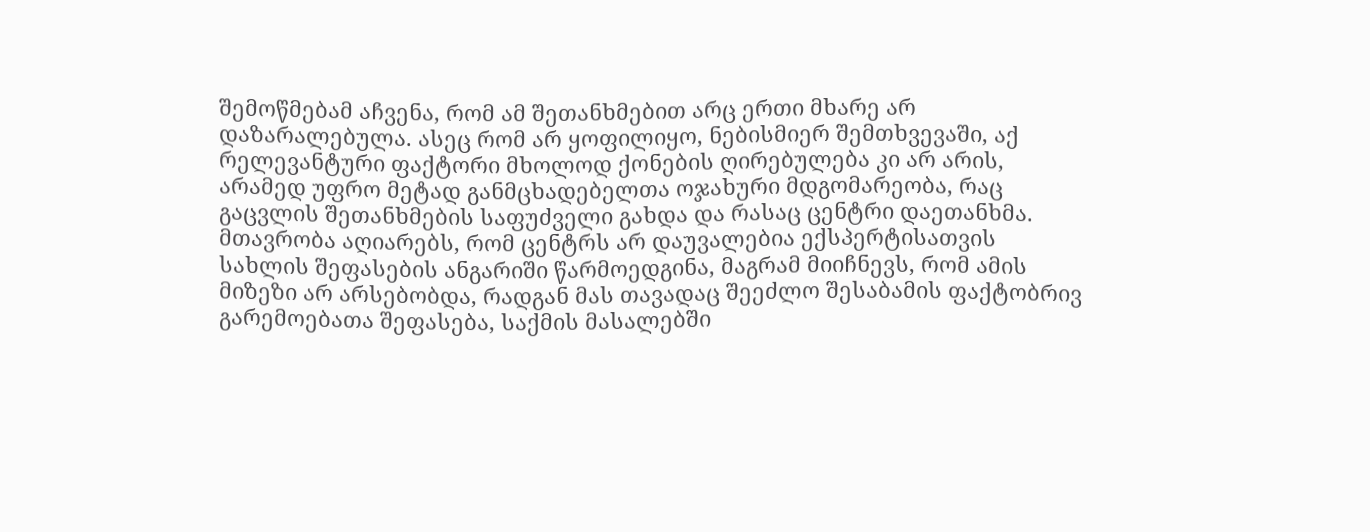შემოწმებამ აჩვენა, რომ ამ შეთანხმებით არც ერთი მხარე არ დაზარალებულა. ასეც რომ არ ყოფილიყო, ნებისმიერ შემთხვევაში, აქ რელევანტური ფაქტორი მხოლოდ ქონების ღირებულება კი არ არის, არამედ უფრო მეტად განმცხადებელთა ოჯახური მდგომარეობა, რაც გაცვლის შეთანხმების საფუძველი გახდა და რასაც ცენტრი დაეთანხმა. მთავრობა აღიარებს, რომ ცენტრს არ დაუვალებია ექსპერტისათვის სახლის შეფასების ანგარიში წარმოედგინა, მაგრამ მიიჩნევს, რომ ამის მიზეზი არ არსებობდა, რადგან მას თავადაც შეეძლო შესაბამის ფაქტობრივ გარემოებათა შეფასება, საქმის მასალებში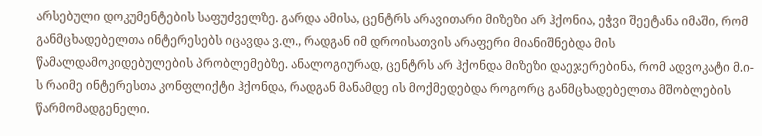არსებული დოკუმენტების საფუძველზე. გარდა ამისა, ცენტრს არავითარი მიზეზი არ ჰქონია, ეჭვი შეეტანა იმაში, რომ განმცხადებელთა ინტერესებს იცავდა ვ.ლ., რადგან იმ დროისათვის არაფერი მიანიშნებდა მის წამალდამოკიდებულების პრობლემებზე. ანალოგიურად, ცენტრს არ ჰქონდა მიზეზი დაეჯერებინა, რომ ადვოკატი მ.ი-ს რაიმე ინტერესთა კონფლიქტი ჰქონდა, რადგან მანამდე ის მოქმედებდა როგორც განმცხადებელთა მშობლების წარმომადგენელი.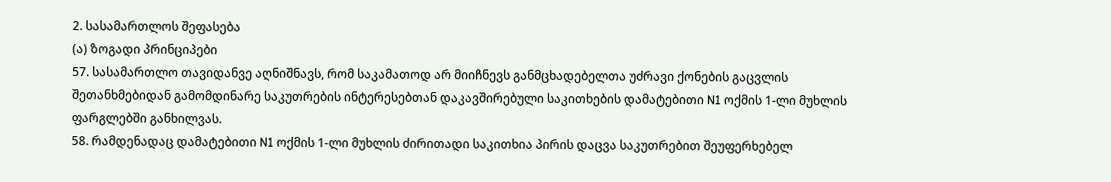2. სასამართლოს შეფასება
(ა) ზოგადი პრინციპები
57. სასამართლო თავიდანვე აღნიშნავს, რომ საკამათოდ არ მიიჩნევს განმცხადებელთა უძრავი ქონების გაცვლის შეთანხმებიდან გამომდინარე საკუთრების ინტერესებთან დაკავშირებული საკითხების დამატებითი N1 ოქმის 1-ლი მუხლის ფარგლებში განხილვას.
58. რამდენადაც დამატებითი N1 ოქმის 1-ლი მუხლის ძირითადი საკითხია პირის დაცვა საკუთრებით შეუფერხებელ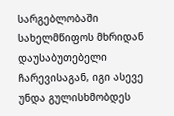სარგებლობაში სახელმწიფოს მხრიდან დაუსაბუთებელი ჩარევისაგან, იგი ასევე უნდა გულისხმობდეს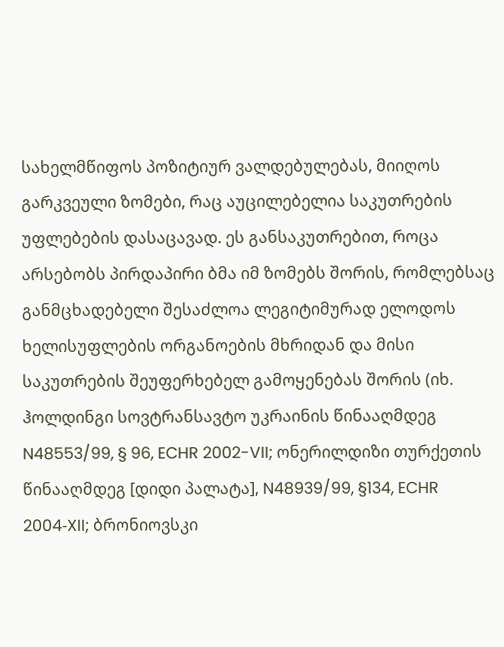სახელმწიფოს პოზიტიურ ვალდებულებას, მიიღოს გარკვეული ზომები, რაც აუცილებელია საკუთრების უფლებების დასაცავად. ეს განსაკუთრებით, როცა არსებობს პირდაპირი ბმა იმ ზომებს შორის, რომლებსაც განმცხადებელი შესაძლოა ლეგიტიმურად ელოდოს ხელისუფლების ორგანოების მხრიდან და მისი საკუთრების შეუფერხებელ გამოყენებას შორის (იხ. ჰოლდინგი სოვტრანსავტო უკრაინის წინააღმდეგ N48553/99, § 96, ECHR 2002-VII; ონერილდიზი თურქეთის წინააღმდეგ [დიდი პალატა], N48939/99, §134, ECHR 2004‑XII; ბრონიოვსკი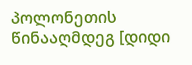პოლონეთის წინააღმდეგ [დიდი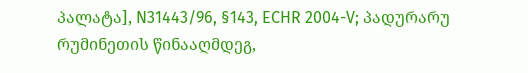პალატა], N31443/96, §143, ECHR 2004-V; პადურარუ რუმინეთის წინააღმდეგ,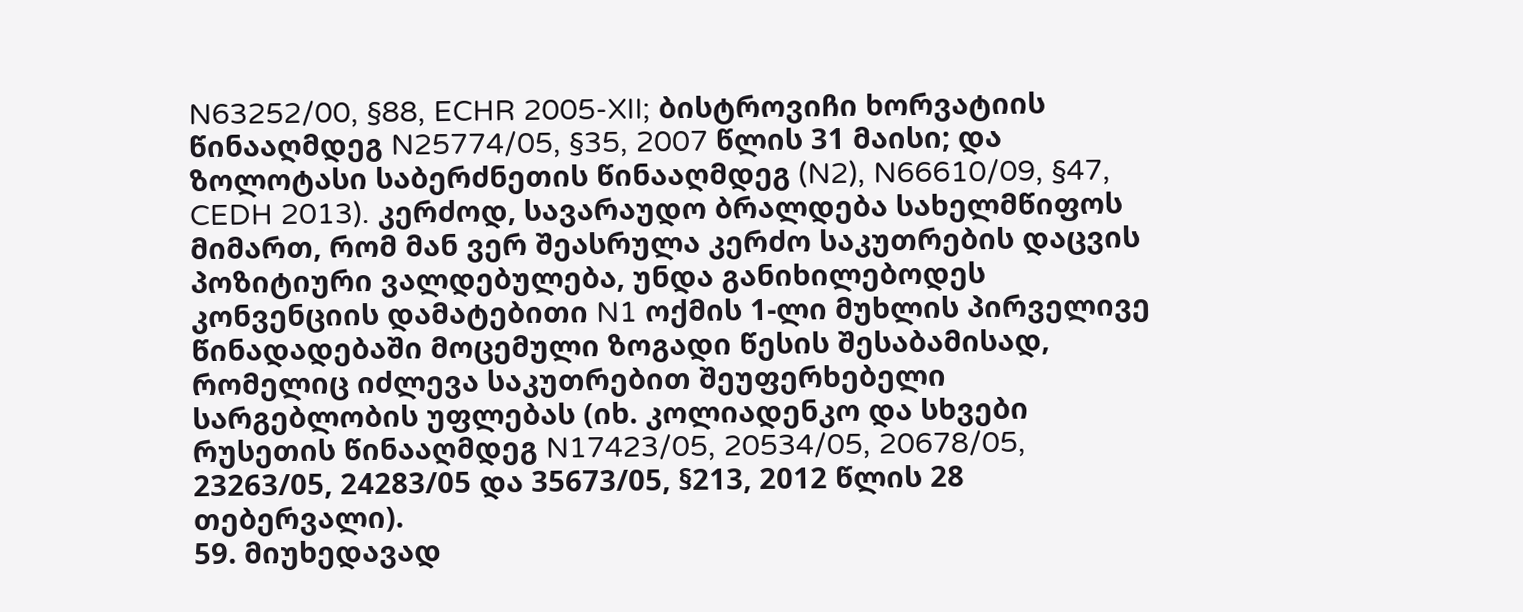N63252/00, §88, ECHR 2005-XII; ბისტროვიჩი ხორვატიის წინააღმდეგ N25774/05, §35, 2007 წლის 31 მაისი; და ზოლოტასი საბერძნეთის წინააღმდეგ (N2), N66610/09, §47, CEDH 2013). კერძოდ, სავარაუდო ბრალდება სახელმწიფოს მიმართ, რომ მან ვერ შეასრულა კერძო საკუთრების დაცვის პოზიტიური ვალდებულება, უნდა განიხილებოდეს კონვენციის დამატებითი N1 ოქმის 1-ლი მუხლის პირველივე წინადადებაში მოცემული ზოგადი წესის შესაბამისად, რომელიც იძლევა საკუთრებით შეუფერხებელი სარგებლობის უფლებას (იხ. კოლიადენკო და სხვები რუსეთის წინააღმდეგ N17423/05, 20534/05, 20678/05, 23263/05, 24283/05 და 35673/05, §213, 2012 წლის 28 თებერვალი).
59. მიუხედავად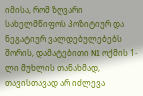იმისა, რომ ზღვარი სახელმწიფოს პოზიტიურ და ნეგატიურ ვალდებულებებს შორის, დამატებითი N1 ოქმის 1-ლი მუხლის თანახმად, თავისთავად არ იძლევა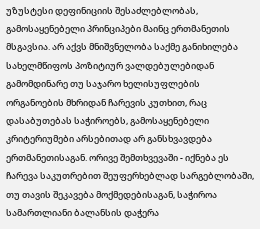უზუსტესი დეფინიციის შესაძლებლობას, გამოსაყენებელი პრინციპები მაინც ერთმანეთის მსგავსია. არ აქვს მნიშვნელობა საქმე განიხილება სახელმწიფოს პოზიტიურ ვალდებულებიდან გამომდინარე თუ საჯარო ხელისუფლების ორგანოების მხრიდან ჩარევის კუთხით, რაც დასაბუთებას საჭიროებს, გამოსაყენებელი კრიტერიუმები არსებითად არ განსხვავდება ერთმანეთისაგან. ორივე შემთხვევაში - იქნება ეს ჩარევა საკუთრებით შეუფერხებლად სარგებლობაში, თუ თავის შეკავება მოქმედებისაგან, საჭიროა სამართლიანი ბალანსის დაჭერა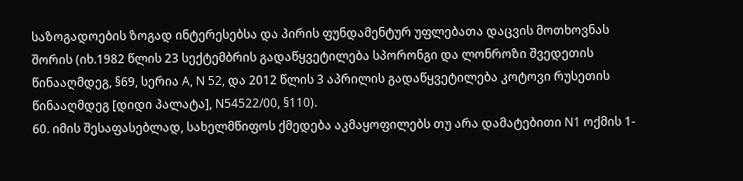საზოგადოების ზოგად ინტერესებსა და პირის ფუნდამენტურ უფლებათა დაცვის მოთხოვნას შორის (იხ.1982 წლის 23 სექტემბრის გადაწყვეტილება სპორონგი და ლონროზი შვედეთის წინააღმდეგ, §69, სერია A, N 52, და 2012 წლის 3 აპრილის გადაწყვეტილება კოტოვი რუსეთის წინააღმდეგ [დიდი პალატა], N54522/00, §110).
60. იმის შესაფასებლად, სახელმწიფოს ქმედება აკმაყოფილებს თუ არა დამატებითი N1 ოქმის 1-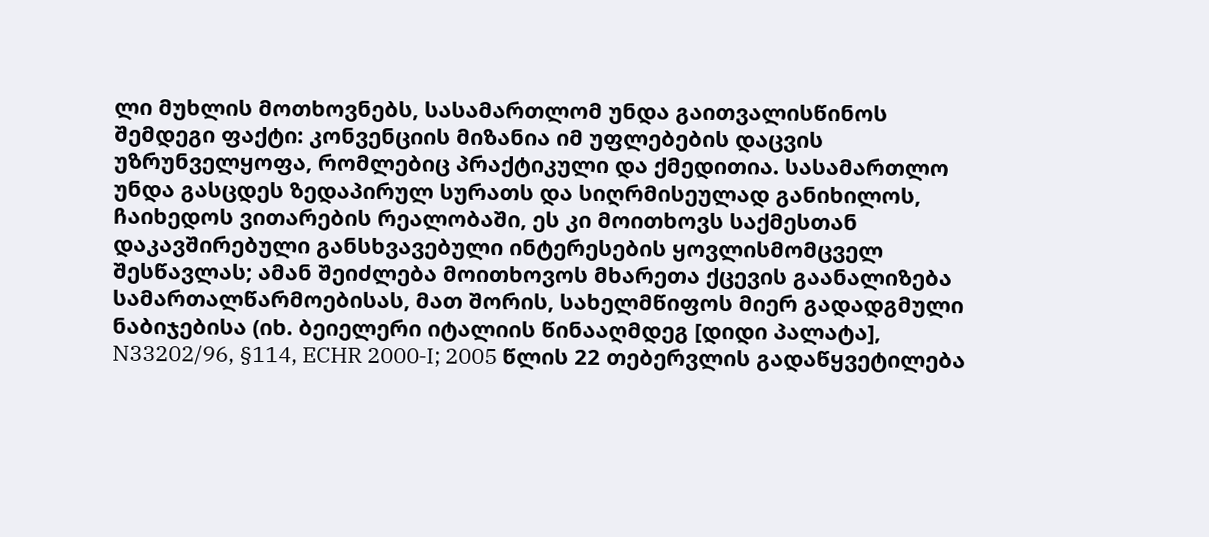ლი მუხლის მოთხოვნებს, სასამართლომ უნდა გაითვალისწინოს შემდეგი ფაქტი: კონვენციის მიზანია იმ უფლებების დაცვის უზრუნველყოფა, რომლებიც პრაქტიკული და ქმედითია. სასამართლო უნდა გასცდეს ზედაპირულ სურათს და სიღრმისეულად განიხილოს, ჩაიხედოს ვითარების რეალობაში, ეს კი მოითხოვს საქმესთან დაკავშირებული განსხვავებული ინტერესების ყოვლისმომცველ შესწავლას; ამან შეიძლება მოითხოვოს მხარეთა ქცევის გაანალიზება სამართალწარმოებისას, მათ შორის, სახელმწიფოს მიერ გადადგმული ნაბიჯებისა (იხ. ბეიელერი იტალიის წინააღმდეგ [დიდი პალატა], N33202/96, §114, ECHR 2000‑I; 2005 წლის 22 თებერვლის გადაწყვეტილება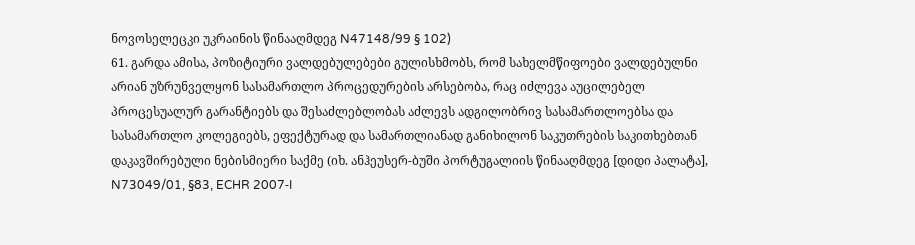ნოვოსელეცკი უკრაინის წინააღმდეგ N47148/99 § 102)
61. გარდა ამისა, პოზიტიური ვალდებულებები გულისხმობს, რომ სახელმწიფოები ვალდებულნი არიან უზრუნველყონ სასამართლო პროცედურების არსებობა, რაც იძლევა აუცილებელ პროცესუალურ გარანტიებს და შესაძლებლობას აძლევს ადგილობრივ სასამართლოებსა და სასამართლო კოლეგიებს, ეფექტურად და სამართლიანად განიხილონ საკუთრების საკითხებთან დაკავშირებული ნებისმიერი საქმე (იხ. ანჰეუსერ-ბუში პორტუგალიის წინააღმდეგ [დიდი პალატა], N73049/01, §83, ECHR 2007‑I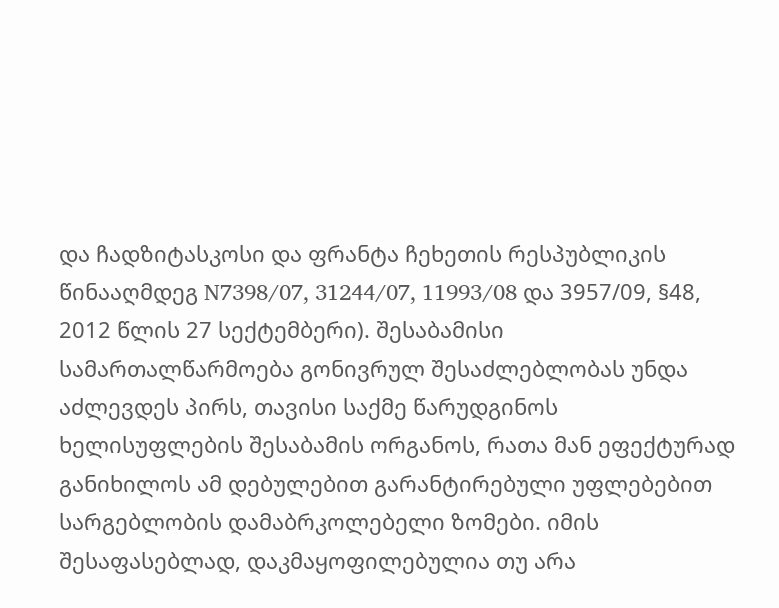და ჩადზიტასკოსი და ფრანტა ჩეხეთის რესპუბლიკის წინააღმდეგ N7398/07, 31244/07, 11993/08 და 3957/09, §48, 2012 წლის 27 სექტემბერი). შესაბამისი სამართალწარმოება გონივრულ შესაძლებლობას უნდა აძლევდეს პირს, თავისი საქმე წარუდგინოს ხელისუფლების შესაბამის ორგანოს, რათა მან ეფექტურად განიხილოს ამ დებულებით გარანტირებული უფლებებით სარგებლობის დამაბრკოლებელი ზომები. იმის შესაფასებლად, დაკმაყოფილებულია თუ არა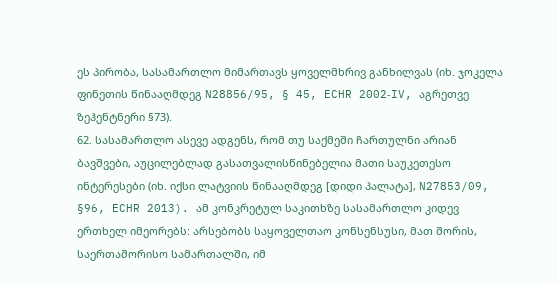ეს პირობა, სასამართლო მიმართავს ყოველმხრივ განხილვას (იხ. ჯოკელა ფინეთის წინააღმდეგ N28856/95, § 45, ECHR 2002‑IV, აგრეთვე ზეჰენტნერი §73).
62. სასამართლო ასევე ადგენს, რომ თუ საქმეში ჩართულნი არიან ბავშვები, აუცილებლად გასათვალისწინებელია მათი საუკეთესო ინტერესები (იხ. იქსი ლატვიის წინააღმდეგ [დიდი პალატა], N27853/09, §96, ECHR 2013). ამ კონკრეტულ საკითხზე სასამართლო კიდევ ერთხელ იმეორებს: არსებობს საყოველთაო კონსენსუსი, მათ შორის, საერთაშორისო სამართალში, იმ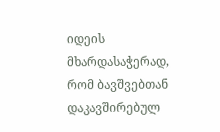იდეის მხარდასაჭერად, რომ ბავშვებთან დაკავშირებულ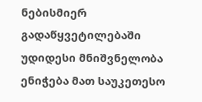ნებისმიერ გადაწყვეტილებაში უდიდესი მნიშვნელობა ენიჭება მათ საუკეთესო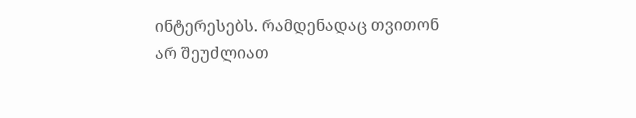ინტერესებს. რამდენადაც თვითონ არ შეუძლიათ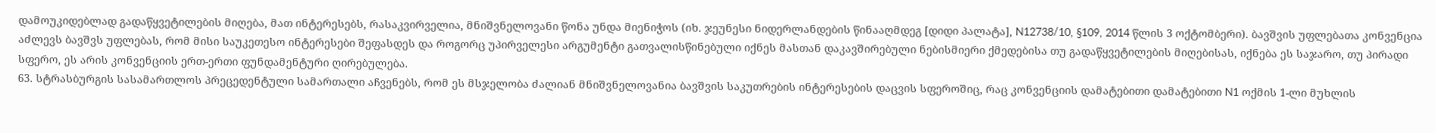დამოუკიდებლად გადაწყვეტილების მიღება, მათ ინტერესებს, რასაკვირველია, მნიშვნელოვანი წონა უნდა მიენიჭოს (იხ. ჯეუნესი ნიდერლანდების წინააღმდეგ [დიდი პალატა], N12738/10, §109, 2014 წლის 3 ოქტომბერი). ბავშვის უფლებათა კონვენცია აძლევს ბავშვს უფლებას, რომ მისი საუკეთესო ინტერესები შეფასდეს და როგორც უპირველესი არგუმენტი გათვალისწინებული იქნეს მასთან დაკავშირებული ნებისმიერი ქმედებისა თუ გადაწყვეტილების მიღებისას, იქნება ეს საჯარო, თუ პირადი სფერო, ეს არის კონვენციის ერთ-ერთი ფუნდამენტური ღირებულება.
63. სტრასბურგის სასამართლოს პრეცედენტული სამართალი აჩვენებს, რომ ეს მსჯელობა ძალიან მნიშვნელოვანია ბავშვის საკუთრების ინტერესების დაცვის სფეროშიც, რაც კონვენციის დამატებითი დამატებითი N1 ოქმის 1-ლი მუხლის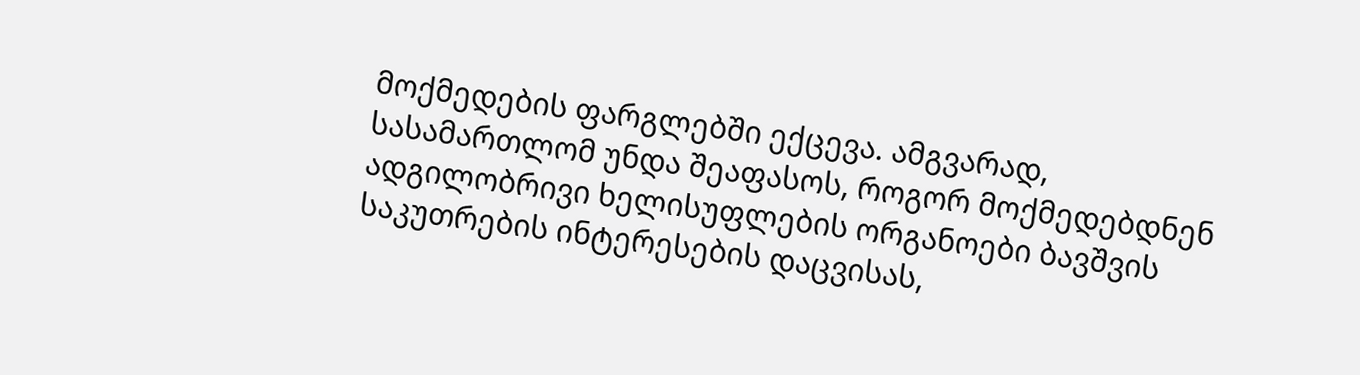მოქმედების ფარგლებში ექცევა. ამგვარად, სასამართლომ უნდა შეაფასოს, როგორ მოქმედებდნენ ადგილობრივი ხელისუფლების ორგანოები ბავშვის საკუთრების ინტერესების დაცვისას,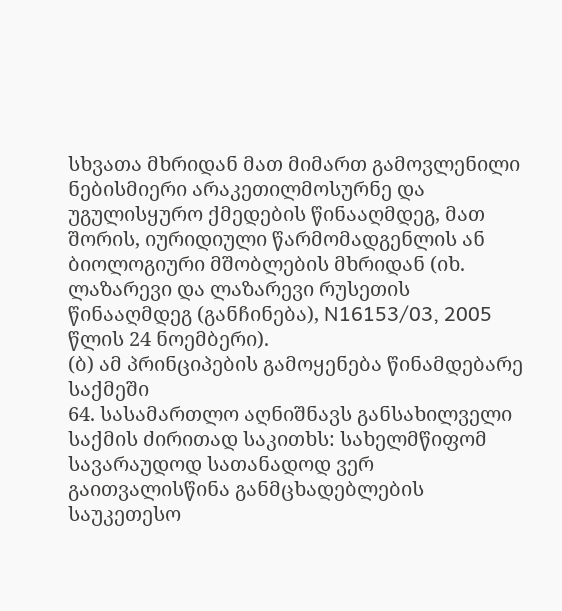სხვათა მხრიდან მათ მიმართ გამოვლენილი ნებისმიერი არაკეთილმოსურნე და უგულისყურო ქმედების წინააღმდეგ, მათ შორის, იურიდიული წარმომადგენლის ან ბიოლოგიური მშობლების მხრიდან (იხ. ლაზარევი და ლაზარევი რუსეთის წინააღმდეგ (განჩინება), N16153/03, 2005 წლის 24 ნოემბერი).
(ბ) ამ პრინციპების გამოყენება წინამდებარე საქმეში
64. სასამართლო აღნიშნავს განსახილველი საქმის ძირითად საკითხს: სახელმწიფომ სავარაუდოდ სათანადოდ ვერ გაითვალისწინა განმცხადებლების საუკეთესო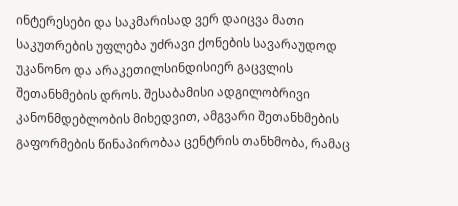ინტერესები და საკმარისად ვერ დაიცვა მათი საკუთრების უფლება უძრავი ქონების სავარაუდოდ უკანონო და არაკეთილსინდისიერ გაცვლის შეთანხმების დროს. შესაბამისი ადგილობრივი კანონმდებლობის მიხედვით, ამგვარი შეთანხმების გაფორმების წინაპირობაა ცენტრის თანხმობა, რამაც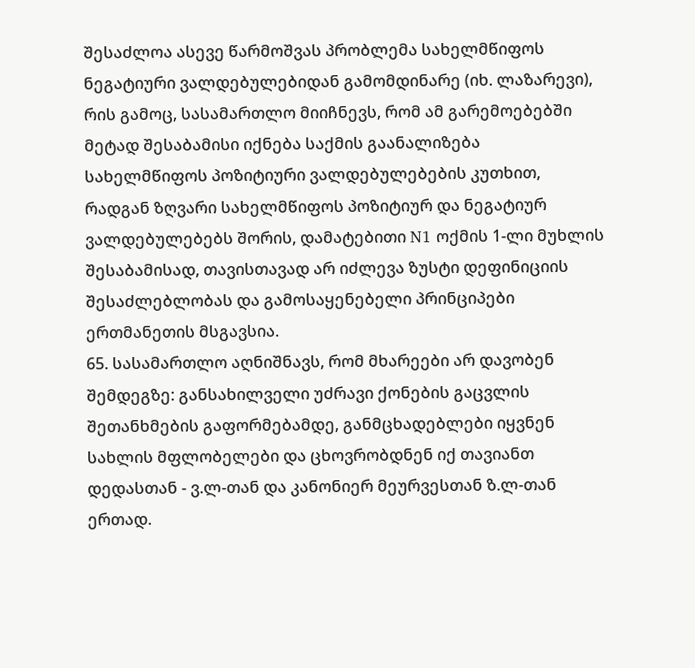შესაძლოა ასევე წარმოშვას პრობლემა სახელმწიფოს ნეგატიური ვალდებულებიდან გამომდინარე (იხ. ლაზარევი), რის გამოც, სასამართლო მიიჩნევს, რომ ამ გარემოებებში მეტად შესაბამისი იქნება საქმის გაანალიზება სახელმწიფოს პოზიტიური ვალდებულებების კუთხით, რადგან ზღვარი სახელმწიფოს პოზიტიურ და ნეგატიურ ვალდებულებებს შორის, დამატებითი N1 ოქმის 1-ლი მუხლის შესაბამისად, თავისთავად არ იძლევა ზუსტი დეფინიციის შესაძლებლობას და გამოსაყენებელი პრინციპები ერთმანეთის მსგავსია.
65. სასამართლო აღნიშნავს, რომ მხარეები არ დავობენ შემდეგზე: განსახილველი უძრავი ქონების გაცვლის შეთანხმების გაფორმებამდე, განმცხადებლები იყვნენ სახლის მფლობელები და ცხოვრობდნენ იქ თავიანთ დედასთან - ვ.ლ-თან და კანონიერ მეურვესთან ზ.ლ-თან ერთად.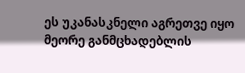ეს უკანასკნელი აგრეთვე იყო მეორე განმცხადებლის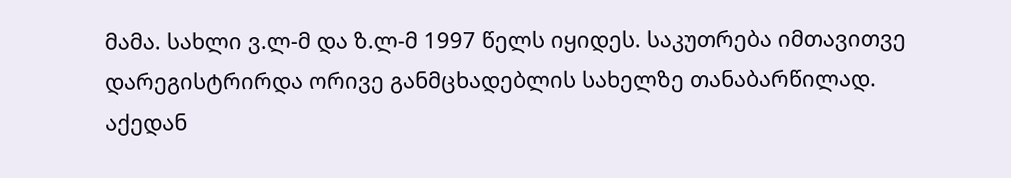მამა. სახლი ვ.ლ-მ და ზ.ლ-მ 1997 წელს იყიდეს. საკუთრება იმთავითვე დარეგისტრირდა ორივე განმცხადებლის სახელზე თანაბარწილად. აქედან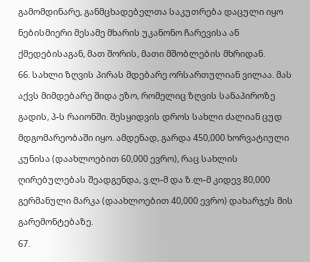გამომდინარე, განმცხადებელთა საკუთრება დაცული იყო ნებისმიერი მესამე მხარის უკანონო ჩარევისა ან ქმედებისაგან, მათ შორის, მათი მშობლების მხრიდან.
66. სახლი ზღვის პირას მდებარე ორსართულიან ვილაა. მას აქვს მიმდებარე შიდა ეზო, რომელიც ზღვის სანაპიროზე გადის, პ-ს რაიონში. შესყიდვის დროს სახლი ძალიან ცუდ მდგომარეობაში იყო. ამდენად, გარდა 450,000 ხორვატიული კუნისა (დაახლოებით 60,000 ევრო), რაც სახლის ღირებულებას შეადგენდა, ვ.ლ-მ და ზ.ლ-მ კიდევ 80,000 გერმანული მარკა (დაახლოებით 40,000 ევრო) დახარჯეს მის გარემონტებაზე.
67.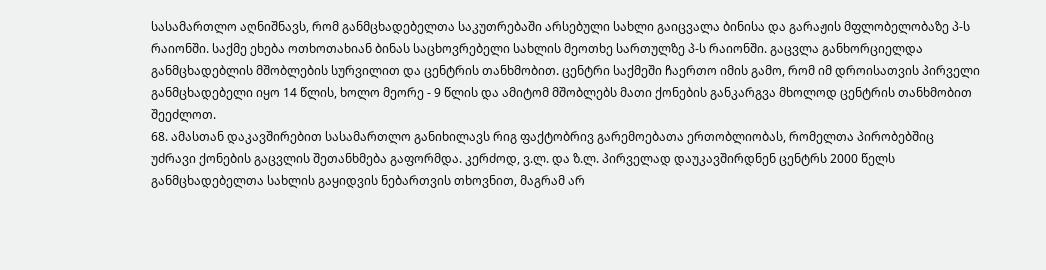სასამართლო აღნიშნავს, რომ განმცხადებელთა საკუთრებაში არსებული სახლი გაიცვალა ბინისა და გარაჟის მფლობელობაზე პ-ს რაიონში. საქმე ეხება ოთხოთახიან ბინას საცხოვრებელი სახლის მეოთხე სართულზე პ-ს რაიონში. გაცვლა განხორციელდა განმცხადებლის მშობლების სურვილით და ცენტრის თანხმობით. ცენტრი საქმეში ჩაერთო იმის გამო, რომ იმ დროისათვის პირველი განმცხადებელი იყო 14 წლის, ხოლო მეორე - 9 წლის და ამიტომ მშობლებს მათი ქონების განკარგვა მხოლოდ ცენტრის თანხმობით შეეძლოთ.
68. ამასთან დაკავშირებით სასამართლო განიხილავს რიგ ფაქტობრივ გარემოებათა ერთობლიობას, რომელთა პირობებშიც უძრავი ქონების გაცვლის შეთანხმება გაფორმდა. კერძოდ, ვ.ლ. და ზ.ლ. პირველად დაუკავშირდნენ ცენტრს 2000 წელს განმცხადებელთა სახლის გაყიდვის ნებართვის თხოვნით, მაგრამ არ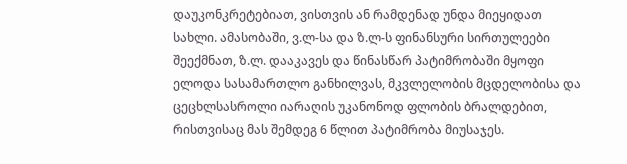დაუკონკრეტებიათ, ვისთვის ან რამდენად უნდა მიეყიდათ სახლი. ამასობაში, ვ.ლ-სა და ზ.ლ-ს ფინანსური სირთულეები შეექმნათ, ზ.ლ. დააკავეს და წინასწარ პატიმრობაში მყოფი ელოდა სასამართლო განხილვას, მკვლელობის მცდელობისა და ცეცხლსასროლი იარაღის უკანონოდ ფლობის ბრალდებით, რისთვისაც მას შემდეგ 6 წლით პატიმრობა მიუსაჯეს.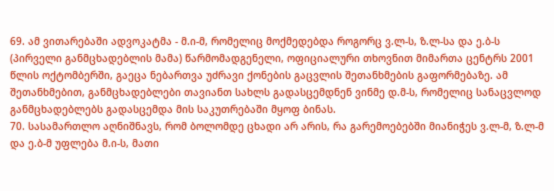69. ამ ვითარებაში ადვოკატმა - მ.ი-მ, რომელიც მოქმედებდა როგორც ვ.ლ-ს, ზ.ლ-სა და ე.ბ-ს (პირველი განმცხადებლის მამა) წარმომადგენელი, ოფიციალური თხოვნით მიმართა ცენტრს 2001 წლის ოქტომბერში, გაეცა ნებართვა უძრავი ქონების გაცვლის შეთანხმების გაფორმებაზე. ამ შეთანხმებით, განმცხადებლები თავიანთ სახლს გადასცემდნენ ვინმე დ.მ-ს, რომელიც სანაცვლოდ განმცხადებლებს გადასცემდა მის საკუთრებაში მყოფ ბინას.
70. სასამართლო აღნიშნავს, რომ ბოლომდე ცხადი არ არის, რა გარემოებებში მიანიჭეს ვ.ლ-მ, ზ.ლ-მ და ე.ბ-მ უფლება მ.ი-ს, მათი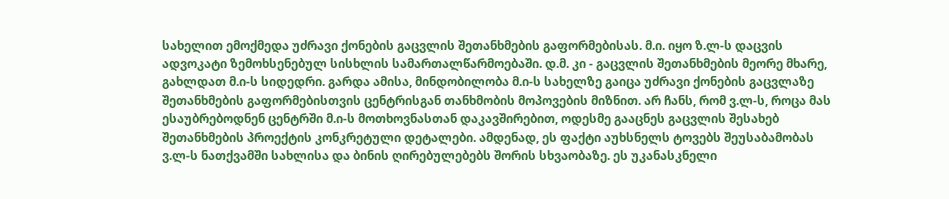სახელით ემოქმედა უძრავი ქონების გაცვლის შეთანხმების გაფორმებისას. მ.ი. იყო ზ.ლ-ს დაცვის ადვოკატი ზემოხსენებულ სისხლის სამართალწარმოებაში. დ.მ. კი - გაცვლის შეთანხმების მეორე მხარე, გახლდათ მ.ი-ს სიდედრი. გარდა ამისა, მინდობილობა მ.ი-ს სახელზე გაიცა უძრავი ქონების გაცვლაზე შეთანხმების გაფორმებისთვის ცენტრისგან თანხმობის მოპოვების მიზნით. არ ჩანს, რომ ვ.ლ-ს, როცა მას ესაუბრებოდნენ ცენტრში მ.ი-ს მოთხოვნასთან დაკავშირებით, ოდესმე გააცნეს გაცვლის შესახებ შეთანხმების პროექტის კონკრეტული დეტალები. ამდენად, ეს ფაქტი აუხსნელს ტოვებს შეუსაბამობას ვ.ლ-ს ნათქვამში სახლისა და ბინის ღირებულებებს შორის სხვაობაზე. ეს უკანასკნელი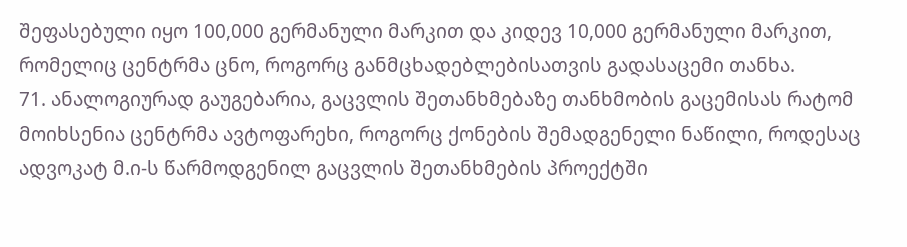შეფასებული იყო 100,000 გერმანული მარკით და კიდევ 10,000 გერმანული მარკით, რომელიც ცენტრმა ცნო, როგორც განმცხადებლებისათვის გადასაცემი თანხა.
71. ანალოგიურად გაუგებარია, გაცვლის შეთანხმებაზე თანხმობის გაცემისას რატომ მოიხსენია ცენტრმა ავტოფარეხი, როგორც ქონების შემადგენელი ნაწილი, როდესაც ადვოკატ მ.ი-ს წარმოდგენილ გაცვლის შეთანხმების პროექტში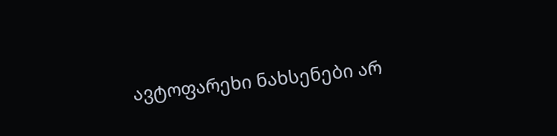ავტოფარეხი ნახსენები არ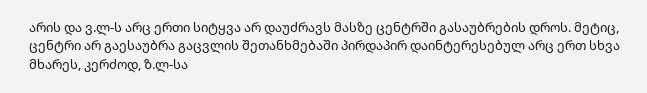არის და ვ.ლ-ს არც ერთი სიტყვა არ დაუძრავს მასზე ცენტრში გასაუბრების დროს. მეტიც, ცენტრი არ გაესაუბრა გაცვლის შეთანხმებაში პირდაპირ დაინტერესებულ არც ერთ სხვა მხარეს, კერძოდ, ზ.ლ-სა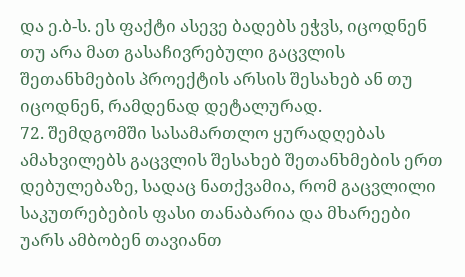და ე.ბ-ს. ეს ფაქტი ასევე ბადებს ეჭვს, იცოდნენ თუ არა მათ გასაჩივრებული გაცვლის შეთანხმების პროექტის არსის შესახებ ან თუ იცოდნენ, რამდენად დეტალურად.
72. შემდგომში სასამართლო ყურადღებას ამახვილებს გაცვლის შესახებ შეთანხმების ერთ დებულებაზე, სადაც ნათქვამია, რომ გაცვლილი საკუთრებების ფასი თანაბარია და მხარეები უარს ამბობენ თავიანთ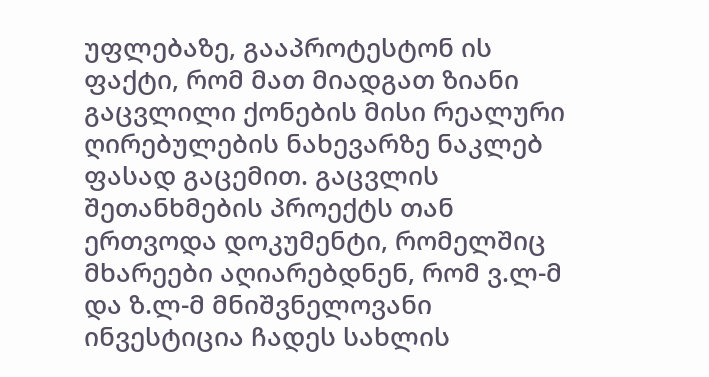უფლებაზე, გააპროტესტონ ის ფაქტი, რომ მათ მიადგათ ზიანი გაცვლილი ქონების მისი რეალური ღირებულების ნახევარზე ნაკლებ ფასად გაცემით. გაცვლის შეთანხმების პროექტს თან ერთვოდა დოკუმენტი, რომელშიც მხარეები აღიარებდნენ, რომ ვ.ლ-მ და ზ.ლ-მ მნიშვნელოვანი ინვესტიცია ჩადეს სახლის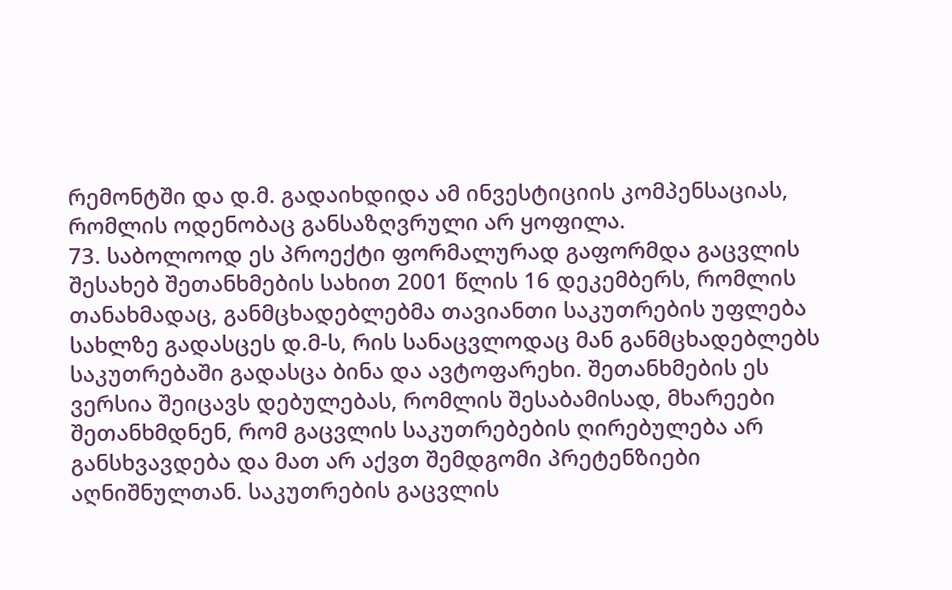რემონტში და დ.მ. გადაიხდიდა ამ ინვესტიციის კომპენსაციას, რომლის ოდენობაც განსაზღვრული არ ყოფილა.
73. საბოლოოდ ეს პროექტი ფორმალურად გაფორმდა გაცვლის შესახებ შეთანხმების სახით 2001 წლის 16 დეკემბერს, რომლის თანახმადაც, განმცხადებლებმა თავიანთი საკუთრების უფლება სახლზე გადასცეს დ.მ-ს, რის სანაცვლოდაც მან განმცხადებლებს საკუთრებაში გადასცა ბინა და ავტოფარეხი. შეთანხმების ეს ვერსია შეიცავს დებულებას, რომლის შესაბამისად, მხარეები შეთანხმდნენ, რომ გაცვლის საკუთრებების ღირებულება არ განსხვავდება და მათ არ აქვთ შემდგომი პრეტენზიები აღნიშნულთან. საკუთრების გაცვლის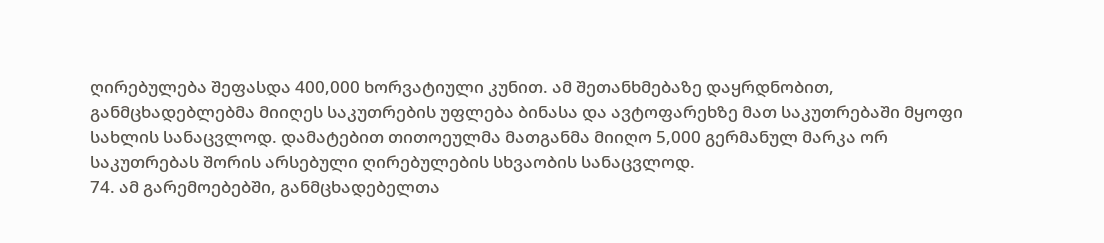ღირებულება შეფასდა 400,000 ხორვატიული კუნით. ამ შეთანხმებაზე დაყრდნობით, განმცხადებლებმა მიიღეს საკუთრების უფლება ბინასა და ავტოფარეხზე მათ საკუთრებაში მყოფი სახლის სანაცვლოდ. დამატებით თითოეულმა მათგანმა მიიღო 5,000 გერმანულ მარკა ორ საკუთრებას შორის არსებული ღირებულების სხვაობის სანაცვლოდ.
74. ამ გარემოებებში, განმცხადებელთა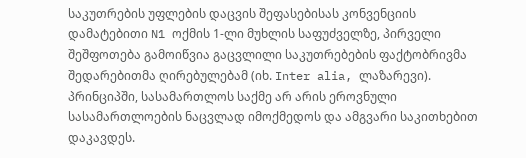საკუთრების უფლების დაცვის შეფასებისას კონვენციის დამატებითი N1 ოქმის 1-ლი მუხლის საფუძველზე, პირველი შეშფოთება გამოიწვია გაცვლილი საკუთრებების ფაქტობრივმა შედარებითმა ღირებულებამ (იხ. Inter alia, ლაზარევი). პრინციპში, სასამართლოს საქმე არ არის ეროვნული სასამართლოების ნაცვლად იმოქმედოს და ამგვარი საკითხებით დაკავდეს.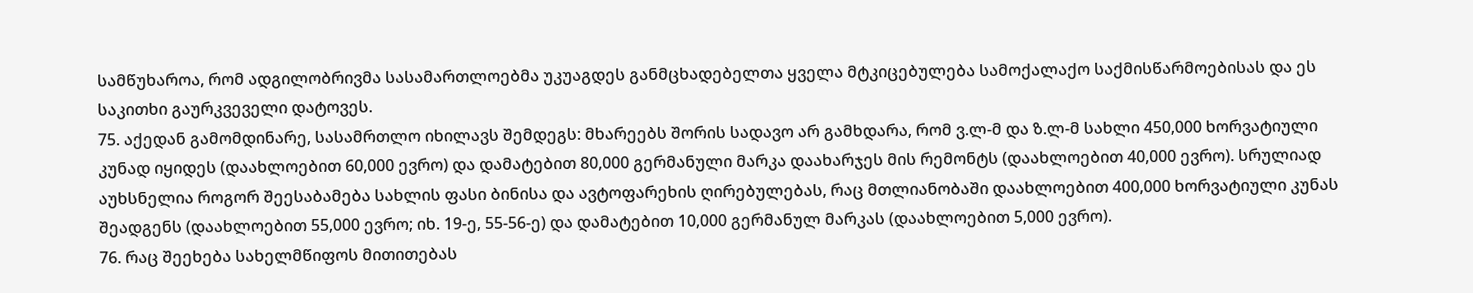სამწუხაროა, რომ ადგილობრივმა სასამართლოებმა უკუაგდეს განმცხადებელთა ყველა მტკიცებულება სამოქალაქო საქმისწარმოებისას და ეს საკითხი გაურკვეველი დატოვეს.
75. აქედან გამომდინარე, სასამრთლო იხილავს შემდეგს: მხარეებს შორის სადავო არ გამხდარა, რომ ვ.ლ-მ და ზ.ლ-მ სახლი 450,000 ხორვატიული კუნად იყიდეს (დაახლოებით 60,000 ევრო) და დამატებით 80,000 გერმანული მარკა დაახარჯეს მის რემონტს (დაახლოებით 40,000 ევრო). სრულიად აუხსნელია როგორ შეესაბამება სახლის ფასი ბინისა და ავტოფარეხის ღირებულებას, რაც მთლიანობაში დაახლოებით 400,000 ხორვატიული კუნას შეადგენს (დაახლოებით 55,000 ევრო; იხ. 19-ე, 55-56-ე) და დამატებით 10,000 გერმანულ მარკას (დაახლოებით 5,000 ევრო).
76. რაც შეეხება სახელმწიფოს მითითებას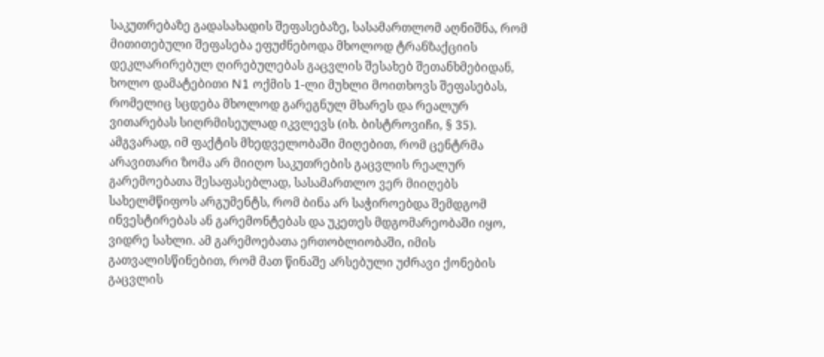საკუთრებაზე გადასახადის შეფასებაზე, სასამართლომ აღნიშნა, რომ მითითებული შეფასება ეფუძნებოდა მხოლოდ ტრანზაქციის დეკლარირებულ ღირებულებას გაცვლის შესახებ შეთანხმებიდან, ხოლო დამატებითი N1 ოქმის 1-ლი მუხლი მოითხოვს შეფასებას, რომელიც სცდება მხოლოდ გარეგნულ მხარეს და რეალურ ვითარებას სიღრმისეულად იკვლევს (იხ. ბისტროვიჩი, § 35). ამგვარად, იმ ფაქტის მხედველობაში მიღებით, რომ ცენტრმა არავითარი ზომა არ მიიღო საკუთრების გაცვლის რეალურ გარემოებათა შესაფასებლად, სასამართლო ვერ მიიღებს სახელმწიფოს არგუმენტს, რომ ბინა არ საჭიროებდა შემდგომ ინვესტირებას ან გარემონტებას და უკეთეს მდგომარეობაში იყო, ვიდრე სახლი. ამ გარემოებათა ერთობლიობაში, იმის გათვალისწინებით, რომ მათ წინაშე არსებული უძრავი ქონების გაცვლის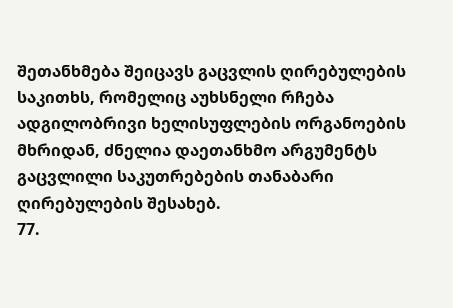შეთანხმება შეიცავს გაცვლის ღირებულების საკითხს, რომელიც აუხსნელი რჩება ადგილობრივი ხელისუფლების ორგანოების მხრიდან, ძნელია დაეთანხმო არგუმენტს გაცვლილი საკუთრებების თანაბარი ღირებულების შესახებ.
77.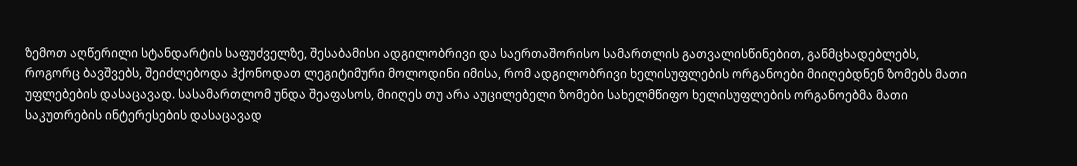ზემოთ აღწერილი სტანდარტის საფუძველზე, შესაბამისი ადგილობრივი და საერთაშორისო სამართლის გათვალისწინებით, განმცხადებლებს, როგორც ბავშვებს, შეიძლებოდა ჰქონოდათ ლეგიტიმური მოლოდინი იმისა, რომ ადგილობრივი ხელისუფლების ორგანოები მიიღებდნენ ზომებს მათი უფლებების დასაცავად. სასამართლომ უნდა შეაფასოს, მიიღეს თუ არა აუცილებელი ზომები სახელმწიფო ხელისუფლების ორგანოებმა მათი საკუთრების ინტერესების დასაცავად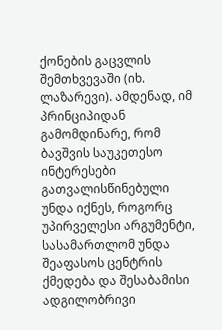ქონების გაცვლის შემთხვევაში (იხ. ლაზარევი). ამდენად, იმ პრინციპიდან გამომდინარე, რომ ბავშვის საუკეთესო ინტერესები გათვალისწინებული უნდა იქნეს, როგორც უპირველესი არგუმენტი, სასამართლომ უნდა შეაფასოს ცენტრის ქმედება და შესაბამისი ადგილობრივი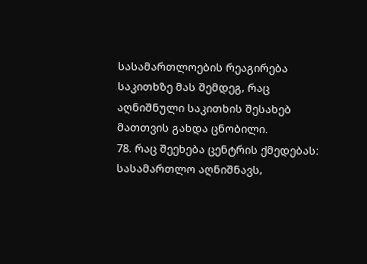სასამართლოების რეაგირება საკითხზე მას შემდეგ, რაც აღნიშნული საკითხის შესახებ მათთვის გახდა ცნობილი.
78. რაც შეეხება ცენტრის ქმედებას: სასამართლო აღნიშნავს,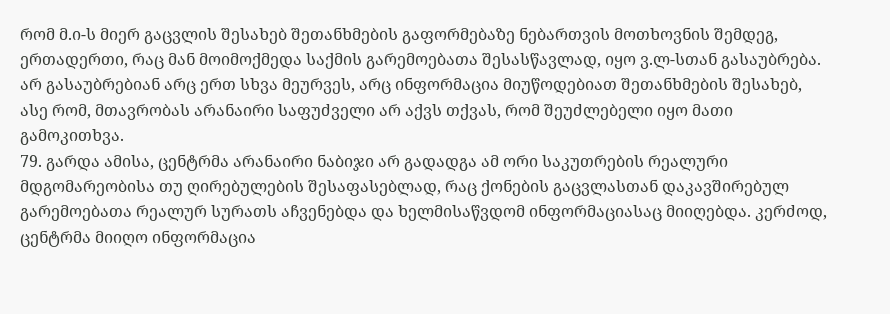რომ მ.ი-ს მიერ გაცვლის შესახებ შეთანხმების გაფორმებაზე ნებართვის მოთხოვნის შემდეგ, ერთადერთი, რაც მან მოიმოქმედა საქმის გარემოებათა შესასწავლად, იყო ვ.ლ-სთან გასაუბრება. არ გასაუბრებიან არც ერთ სხვა მეურვეს, არც ინფორმაცია მიუწოდებიათ შეთანხმების შესახებ, ასე რომ, მთავრობას არანაირი საფუძველი არ აქვს თქვას, რომ შეუძლებელი იყო მათი გამოკითხვა.
79. გარდა ამისა, ცენტრმა არანაირი ნაბიჯი არ გადადგა ამ ორი საკუთრების რეალური მდგომარეობისა თუ ღირებულების შესაფასებლად, რაც ქონების გაცვლასთან დაკავშირებულ გარემოებათა რეალურ სურათს აჩვენებდა და ხელმისაწვდომ ინფორმაციასაც მიიღებდა. კერძოდ, ცენტრმა მიიღო ინფორმაცია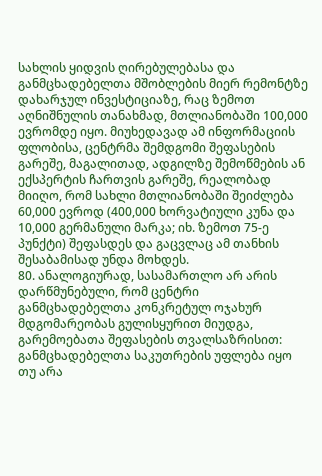სახლის ყიდვის ღირებულებასა და განმცხადებელთა მშობლების მიერ რემონტზე დახარჯულ ინვესტიციაზე, რაც ზემოთ აღნიშნულის თანახმად, მთლიანობაში 100,000 ევრომდე იყო. მიუხედავად ამ ინფორმაციის ფლობისა, ცენტრმა შემდგომი შეფასების გარეშე, მაგალითად, ადგილზე შემოწმების ან ექსპერტის ჩართვის გარეშე, რეალობად მიიღო, რომ სახლი მთლიანობაში შეიძლება 60,000 ევროდ (400,000 ხორვატიული კუნა და 10,000 გერმანული მარკა; იხ. ზემოთ 75-ე პუნქტი) შეფასდეს და გაცვლაც ამ თანხის შესაბამისად უნდა მოხდეს.
80. ანალოგიურად, სასამართლო არ არის დარწმუნებული, რომ ცენტრი განმცხადებელთა კონკრეტულ ოჯახურ მდგომარეობას გულისყურით მიუდგა, გარემოებათა შეფასების თვალსაზრისით: განმცხადებელთა საკუთრების უფლება იყო თუ არა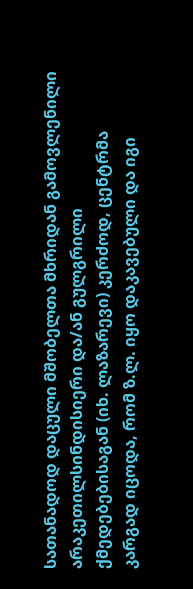სათანადოდ დაცული მშობელთა მხრიდან გამოვლენილი არაკეთილსინდისიერი და/ან გულგრილი ქმედებებისაგან (იხ. ლაზარევი) კერძოდ, ცენტრმა კარგად იცოდა, რომ ზ.ლ. იყო დაკავებული და იგი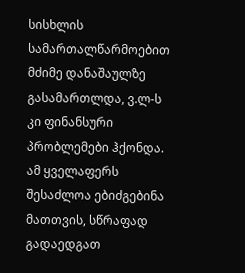სისხლის სამართალწარმოებით მძიმე დანაშაულზე გასამართლდა, ვ.ლ-ს კი ფინანსური პრობლემები ჰქონდა. ამ ყველაფერს შესაძლოა ებიძგებინა მათთვის, სწრაფად გადაედგათ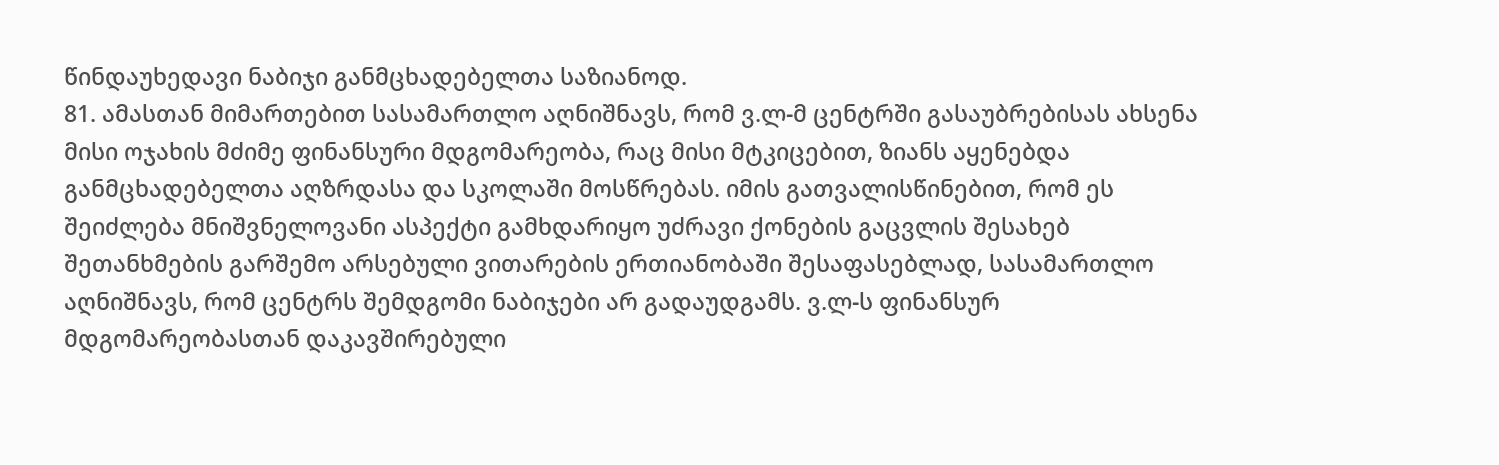წინდაუხედავი ნაბიჯი განმცხადებელთა საზიანოდ.
81. ამასთან მიმართებით სასამართლო აღნიშნავს, რომ ვ.ლ-მ ცენტრში გასაუბრებისას ახსენა მისი ოჯახის მძიმე ფინანსური მდგომარეობა, რაც მისი მტკიცებით, ზიანს აყენებდა განმცხადებელთა აღზრდასა და სკოლაში მოსწრებას. იმის გათვალისწინებით, რომ ეს შეიძლება მნიშვნელოვანი ასპექტი გამხდარიყო უძრავი ქონების გაცვლის შესახებ შეთანხმების გარშემო არსებული ვითარების ერთიანობაში შესაფასებლად, სასამართლო აღნიშნავს, რომ ცენტრს შემდგომი ნაბიჯები არ გადაუდგამს. ვ.ლ-ს ფინანსურ მდგომარეობასთან დაკავშირებული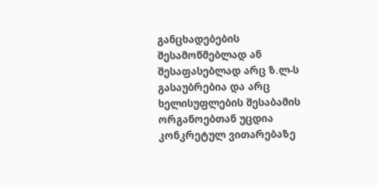განცხადებების შესამოწმებლად ან შესაფასებლად არც ზ.ლ-ს გასაუბრებია და არც ხელისუფლების შესაბამის ორგანოებთან უცდია კონკრეტულ ვითარებაზე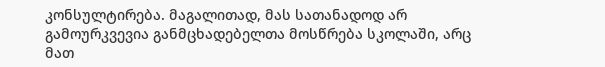კონსულტირება. მაგალითად, მას სათანადოდ არ გამოურკვევია განმცხადებელთა მოსწრება სკოლაში, არც მათ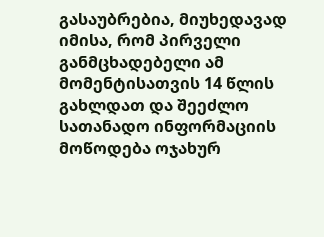გასაუბრებია, მიუხედავად იმისა, რომ პირველი განმცხადებელი ამ მომენტისათვის 14 წლის გახლდათ და შეეძლო სათანადო ინფორმაციის მოწოდება ოჯახურ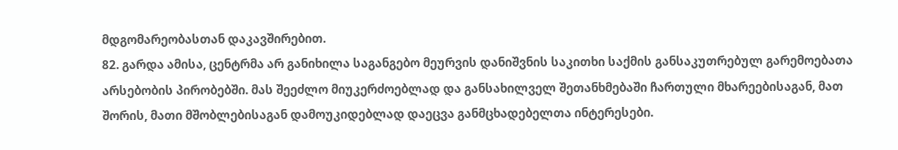მდგომარეობასთან დაკავშირებით.
82. გარდა ამისა, ცენტრმა არ განიხილა საგანგებო მეურვის დანიშვნის საკითხი საქმის განსაკუთრებულ გარემოებათა არსებობის პირობებში. მას შეეძლო მიუკერძოებლად და განსახილველ შეთანხმებაში ჩართული მხარეებისაგან, მათ შორის, მათი მშობლებისაგან დამოუკიდებლად დაეცვა განმცხადებელთა ინტერესები.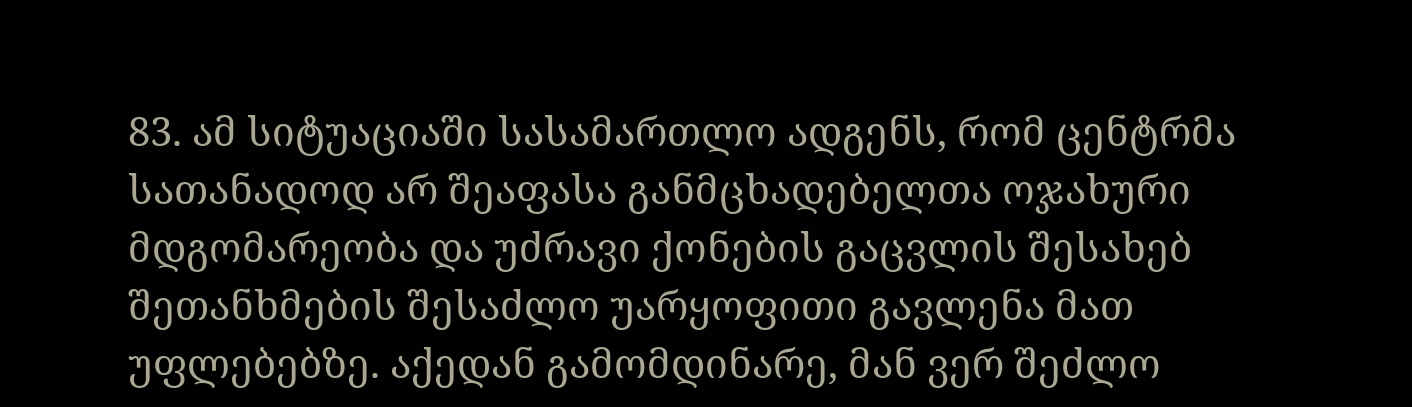83. ამ სიტუაციაში სასამართლო ადგენს, რომ ცენტრმა სათანადოდ არ შეაფასა განმცხადებელთა ოჯახური მდგომარეობა და უძრავი ქონების გაცვლის შესახებ შეთანხმების შესაძლო უარყოფითი გავლენა მათ უფლებებზე. აქედან გამომდინარე, მან ვერ შეძლო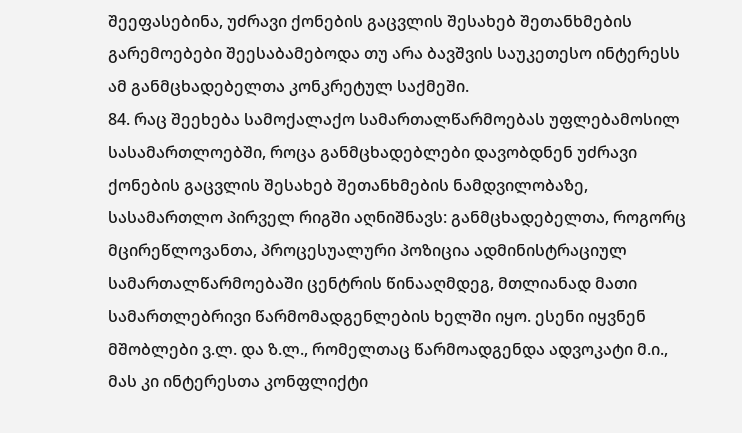შეეფასებინა, უძრავი ქონების გაცვლის შესახებ შეთანხმების გარემოებები შეესაბამებოდა თუ არა ბავშვის საუკეთესო ინტერესს ამ განმცხადებელთა კონკრეტულ საქმეში.
84. რაც შეეხება სამოქალაქო სამართალწარმოებას უფლებამოსილ სასამართლოებში, როცა განმცხადებლები დავობდნენ უძრავი ქონების გაცვლის შესახებ შეთანხმების ნამდვილობაზე, სასამართლო პირველ რიგში აღნიშნავს: განმცხადებელთა, როგორც მცირეწლოვანთა, პროცესუალური პოზიცია ადმინისტრაციულ სამართალწარმოებაში ცენტრის წინააღმდეგ, მთლიანად მათი სამართლებრივი წარმომადგენლების ხელში იყო. ესენი იყვნენ მშობლები ვ.ლ. და ზ.ლ., რომელთაც წარმოადგენდა ადვოკატი მ.ი., მას კი ინტერესთა კონფლიქტი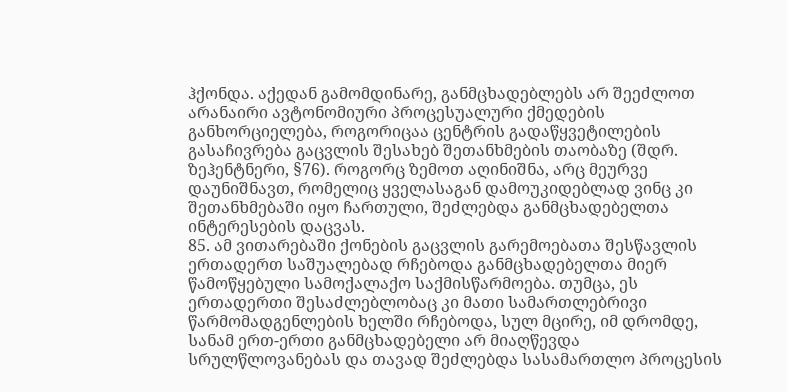ჰქონდა. აქედან გამომდინარე, განმცხადებლებს არ შეეძლოთ არანაირი ავტონომიური პროცესუალური ქმედების განხორციელება, როგორიცაა ცენტრის გადაწყვეტილების გასაჩივრება გაცვლის შესახებ შეთანხმების თაობაზე (შდრ. ზეჰენტნერი, §76). როგორც ზემოთ აღინიშნა, არც მეურვე დაუნიშნავთ, რომელიც ყველასაგან დამოუკიდებლად ვინც კი შეთანხმებაში იყო ჩართული, შეძლებდა განმცხადებელთა ინტერესების დაცვას.
85. ამ ვითარებაში ქონების გაცვლის გარემოებათა შესწავლის ერთადერთ საშუალებად რჩებოდა განმცხადებელთა მიერ წამოწყებული სამოქალაქო საქმისწარმოება. თუმცა, ეს ერთადერთი შესაძლებლობაც კი მათი სამართლებრივი წარმომადგენლების ხელში რჩებოდა, სულ მცირე, იმ დრომდე, სანამ ერთ-ერთი განმცხადებელი არ მიაღწევდა სრულწლოვანებას და თავად შეძლებდა სასამართლო პროცესის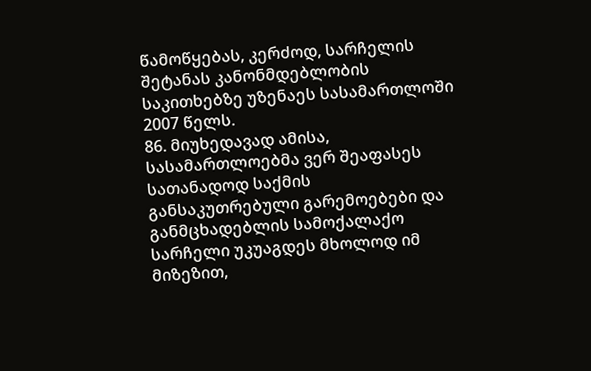წამოწყებას, კერძოდ, სარჩელის შეტანას კანონმდებლობის საკითხებზე უზენაეს სასამართლოში 2007 წელს.
86. მიუხედავად ამისა, სასამართლოებმა ვერ შეაფასეს სათანადოდ საქმის განსაკუთრებული გარემოებები და განმცხადებლის სამოქალაქო სარჩელი უკუაგდეს მხოლოდ იმ მიზეზით,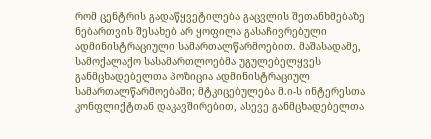რომ ცენტრის გადაწყვეტილება გაცვლის შეთანხმებაზე ნებართვის შესახებ არ ყოფილა გასაჩივრებული ადმინისტრაციული სამართალწარმოებით. მაშასადამე, სამოქალაქო სასამართლოებმა უგულებელყვეს განმცხადებელთა პოზიცია ადმინისტრაციულ სამართალწარმოებაში; მტკიცებულება მ.ი-ს ინტერესთა კონფლიქტთან დაკავშირებით, ასევე განმცხადებელთა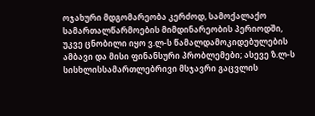ოჯახური მდგომარეობა კერძოდ, სამოქალაქო სამართალწარმოების მიმდინარეობის პერიოდში, უკვე ცნობილი იყო ვ.ლ-ს წამალდამოკიდებულების ამბავი და მისი ფინანსური პრობლემები; ასევე ზ.ლ-ს სისხლისსამართლებრივი მსჯავრი გაცვლის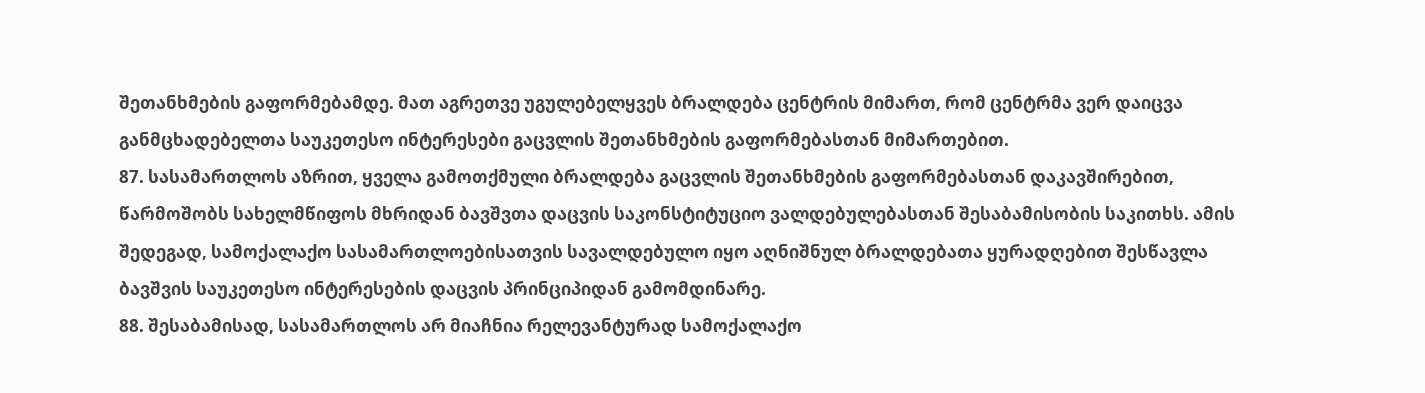შეთანხმების გაფორმებამდე. მათ აგრეთვე უგულებელყვეს ბრალდება ცენტრის მიმართ, რომ ცენტრმა ვერ დაიცვა განმცხადებელთა საუკეთესო ინტერესები გაცვლის შეთანხმების გაფორმებასთან მიმართებით.
87. სასამართლოს აზრით, ყველა გამოთქმული ბრალდება გაცვლის შეთანხმების გაფორმებასთან დაკავშირებით, წარმოშობს სახელმწიფოს მხრიდან ბავშვთა დაცვის საკონსტიტუციო ვალდებულებასთან შესაბამისობის საკითხს. ამის შედეგად, სამოქალაქო სასამართლოებისათვის სავალდებულო იყო აღნიშნულ ბრალდებათა ყურადღებით შესწავლა ბავშვის საუკეთესო ინტერესების დაცვის პრინციპიდან გამომდინარე.
88. შესაბამისად, სასამართლოს არ მიაჩნია რელევანტურად სამოქალაქო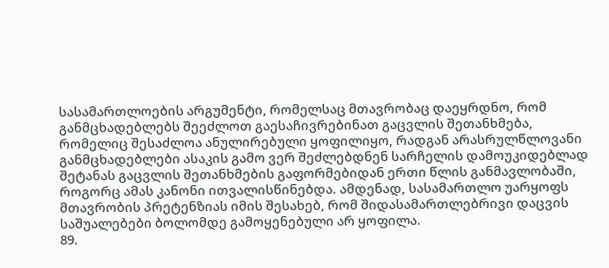სასამართლოების არგუმენტი, რომელსაც მთავრობაც დაეყრდნო, რომ განმცხადებლებს შეეძლოთ გაესაჩივრებინათ გაცვლის შეთანხმება, რომელიც შესაძლოა ანულირებული ყოფილიყო, რადგან არასრულწლოვანი განმცხადებლები ასაკის გამო ვერ შეძლებდნენ სარჩელის დამოუკიდებლად შეტანას გაცვლის შეთანხმების გაფორმებიდან ერთი წლის განმავლობაში, როგორც ამას კანონი ითვალისწინებდა. ამდენად, სასამართლო უარყოფს მთავრობის პრეტენზიას იმის შესახებ, რომ შიდასამართლებრივი დაცვის საშუალებები ბოლომდე გამოყენებული არ ყოფილა.
89.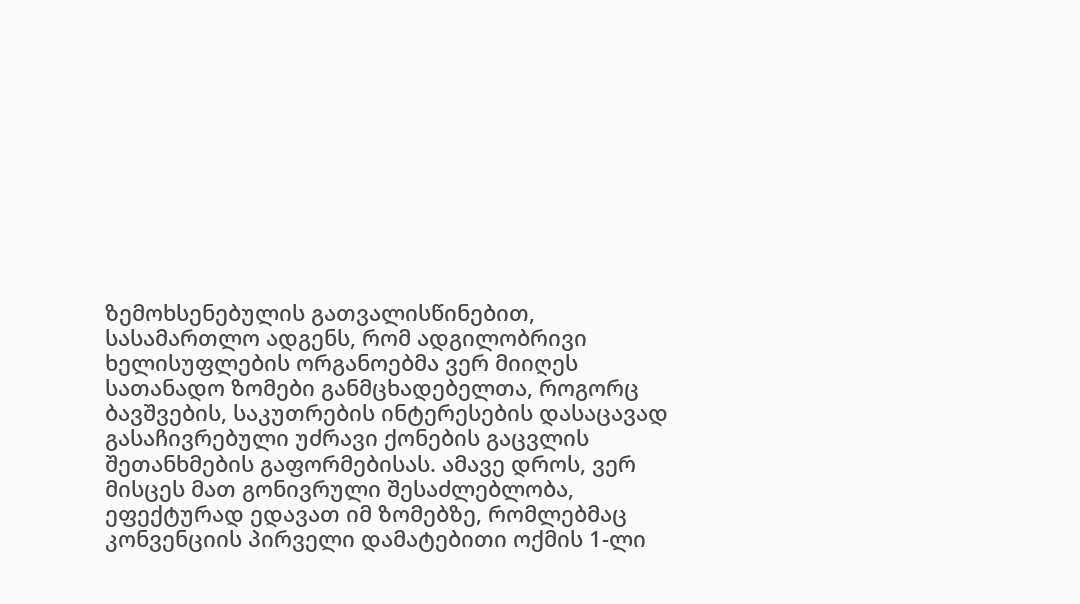ზემოხსენებულის გათვალისწინებით, სასამართლო ადგენს, რომ ადგილობრივი ხელისუფლების ორგანოებმა ვერ მიიღეს სათანადო ზომები განმცხადებელთა, როგორც ბავშვების, საკუთრების ინტერესების დასაცავად გასაჩივრებული უძრავი ქონების გაცვლის შეთანხმების გაფორმებისას. ამავე დროს, ვერ მისცეს მათ გონივრული შესაძლებლობა, ეფექტურად ედავათ იმ ზომებზე, რომლებმაც კონვენციის პირველი დამატებითი ოქმის 1-ლი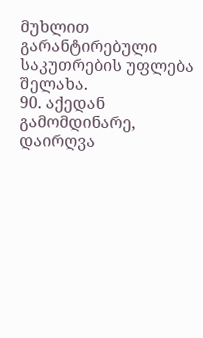მუხლით გარანტირებული საკუთრების უფლება შელახა.
90. აქედან გამომდინარე, დაირღვა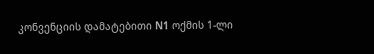კონვენციის დამატებითი N1 ოქმის 1-ლი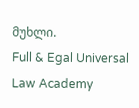მუხლი.
Full & Egal Universal Law Academy